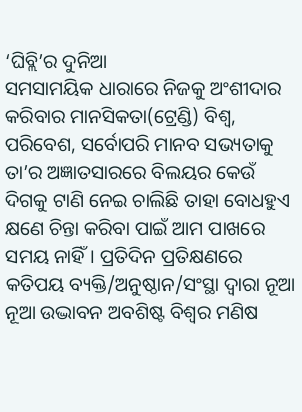‘ଘିବ୍ଲି’ର ଦୁନିଆ
ସମସାମୟିକ ଧାରାରେ ନିଜକୁ ଅଂଶୀଦାର କରିବାର ମାନସିକତା(ଟ୍ରେଣ୍ଡି) ବିଶ୍ୱ, ପରିବେଶ, ସର୍ବୋପରି ମାନବ ସଭ୍ୟତାକୁ ତା’ର ଅଜ୍ଞାତସାରରେ ବିଲୟର କେଉଁ ଦିଗକୁ ଟାଣି ନେଇ ଚାଲିଛି ତାହା ବୋଧହୁଏ କ୍ଷଣେ ଚିନ୍ତା କରିବା ପାଇଁ ଆମ ପାଖରେ ସମୟ ନାହିଁ। ପ୍ରତିଦିନ ପ୍ରତିକ୍ଷଣରେ କତିପୟ ବ୍ୟକ୍ତି/ଅନୁଷ୍ଠାନ/ସଂସ୍ଥା ଦ୍ୱାରା ନୂଆ ନୂଆ ଉଦ୍ଭାବନ ଅବଶିଷ୍ଟ ବିଶ୍ୱର ମଣିଷ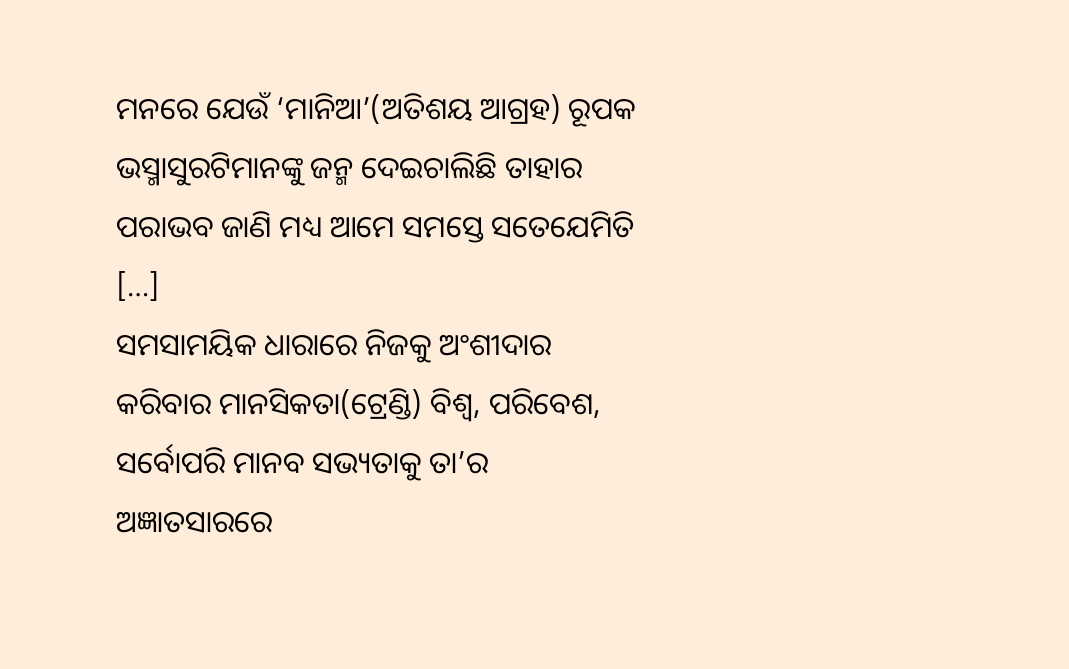ମନରେ ଯେଉଁ ‘ମାନିଆ’(ଅତିଶୟ ଆଗ୍ରହ) ରୂପକ ଭସ୍ମାସୁରଟିମାନଙ୍କୁ ଜନ୍ମ ଦେଇଚାଲିଛି ତାହାର ପରାଭବ ଜାଣି ମଧ୍ୟ ଆମେ ସମସ୍ତେ ସତେଯେମିତି […]
ସମସାମୟିକ ଧାରାରେ ନିଜକୁ ଅଂଶୀଦାର କରିବାର ମାନସିକତା(ଟ୍ରେଣ୍ଡି) ବିଶ୍ୱ, ପରିବେଶ, ସର୍ବୋପରି ମାନବ ସଭ୍ୟତାକୁ ତା’ର ଅଜ୍ଞାତସାରରେ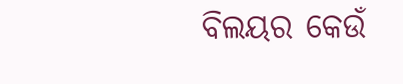ବିଲୟର କେଉଁ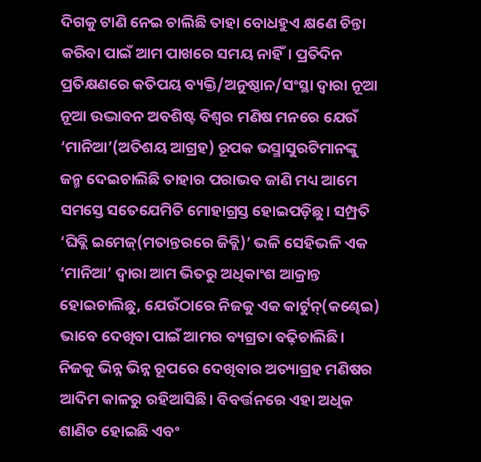ଦିଗକୁ ଟାଣି ନେଇ ଚାଲିଛି ତାହା ବୋଧହୁଏ କ୍ଷଣେ ଚିନ୍ତା କରିବା ପାଇଁ ଆମ ପାଖରେ ସମୟ ନାହିଁ। ପ୍ରତିଦିନ ପ୍ରତିକ୍ଷଣରେ କତିପୟ ବ୍ୟକ୍ତି/ଅନୁଷ୍ଠାନ/ସଂସ୍ଥା ଦ୍ୱାରା ନୂଆ ନୂଆ ଉଦ୍ଭାବନ ଅବଶିଷ୍ଟ ବିଶ୍ୱର ମଣିଷ ମନରେ ଯେଉଁ ‘ମାନିଆ’(ଅତିଶୟ ଆଗ୍ରହ) ରୂପକ ଭସ୍ମାସୁରଟିମାନଙ୍କୁ ଜନ୍ମ ଦେଇଚାଲିଛି ତାହାର ପରାଭବ ଜାଣି ମଧ୍ୟ ଆମେ ସମସ୍ତେ ସତେଯେମିତି ମୋହାଗ୍ରସ୍ତ ହୋଇପଡ଼ିଛୁ। ସମ୍ପ୍ରତି ‘ଘିବ୍ଲି ଇମେଜ୍(ମତାନ୍ତରରେ ଜିବ୍ଲି)’ ଭଳି ସେହିଭଳି ଏକ ‘ମାନିଆ’ ଦ୍ୱାରା ଆମ ଭିତରୁ ଅଧିକାଂଶ ଆକ୍ରାନ୍ତ ହୋଇଚାଲିଛୁ, ଯେଉଁଠାରେ ନିଜକୁ ଏକ କାର୍ଟୁନ୍(କଣ୍ଢେଇ) ଭାବେ ଦେଖିବା ପାଇଁ ଆମର ବ୍ୟଗ୍ରତା ବଢ଼ିଚାଲିଛି। ନିଜକୁ ଭିନ୍ନ ଭିନ୍ନ ରୂପରେ ଦେଖିବାର ଅତ୍ୟାଗ୍ରହ ମଣିଷର ଆଦିମ କାଳରୁ ରହିଆସିଛି। ବିବର୍ତ୍ତନରେ ଏହା ଅଧିକ ଶାଣିତ ହୋଇଛି ଏବଂ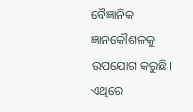ବୈଜ୍ଞାନିକ ଜ୍ଞାନକୌଶଳକୁ ଉପଯୋଗ କରୁଛି। ଏଥିରେ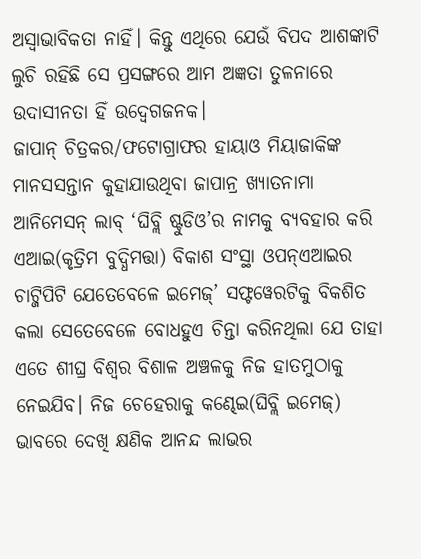ଅସ୍ୱାଭାବିକତା ନାହିଁ। କିନ୍ତୁ ଏଥିରେ ଯେଉଁ ବିପଦ ଆଶଙ୍କାଟି ଲୁଚି ରହିଛି ସେ ପ୍ରସଙ୍ଗରେ ଆମ ଅଜ୍ଞତା ତୁଳନାରେ ଉଦାସୀନତା ହିଁ ଉଦ୍ବେଗଜନକ।
ଜାପାନ୍ ଚିତ୍ରକର/ଫଟୋଗ୍ରାଫର ହାୟାଓ ମିୟାଜାକିଙ୍କ ମାନସସନ୍ତାନ କୁହାଯାଉଥିବା ଜାପାନ୍ର ଖ୍ୟାତନାମା ଆନିମେସନ୍ ଲାବ୍ ‘ଘିବ୍ଲି ଷ୍ଟୁଡିଓ’ର ନାମକୁ ବ୍ୟବହାର କରି ଏଆଇ(କୃତ୍ରିମ ବୁଦ୍ଧିମତ୍ତା) ବିକାଶ ସଂସ୍ଥା ଓପନ୍ଏଆଇର ଚାଟ୍ଜିପିଟି ଯେତେବେଳେ ଇମେଜ୍’ ସଫ୍ଟୱେରଟିକୁ ବିକଶିତ କଲା ସେତେବେଳେ ବୋଧହୁଏ ଚିନ୍ତା କରିନଥିଲା ଯେ ତାହା ଏତେ ଶୀଘ୍ର ବିଶ୍ୱର ବିଶାଳ ଅଞ୍ଚଳକୁ ନିଜ ହାତମୁଠାକୁ ନେଇଯିବ। ନିଜ ଚେହେରାକୁ କଣ୍ଢେଇ(ଘିବ୍ଲି ଇମେଜ୍) ଭାବରେ ଦେଖି କ୍ଷଣିକ ଆନନ୍ଦ ଲାଭର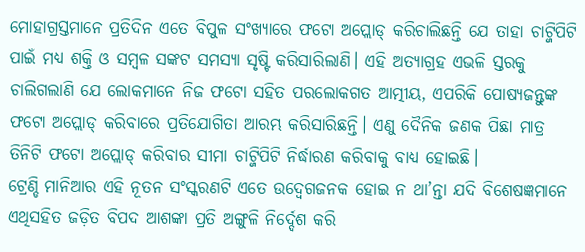ମୋହାଗ୍ରସ୍ତମାନେ ପ୍ରତିଦିନ ଏତେ ବିପୁଳ ସଂଖ୍ୟାରେ ଫଟୋ ଅପ୍ଲୋଡ୍ କରିଚାଲିଛନ୍ତି ଯେ ତାହା ଚାଟ୍ଜିପିଟି ପାଇଁ ମଧ୍ୟ ଶକ୍ତି ଓ ସମ୍ବଳ ସଙ୍କଟ ସମସ୍ୟା ସୃଷ୍ଟି କରିସାରିଲାଣି। ଏହି ଅତ୍ୟାଗ୍ରହ ଏଭଳି ସ୍ତରକୁ ଚାଲିଗଲାଣି ଯେ ଲୋକମାନେ ନିଜ ଫଟୋ ସହିତ ପରଲୋକଗତ ଆତ୍ମୀୟ, ଏପରିକି ପୋଷ୍ୟଜନ୍ତୁଙ୍କ ଫଟୋ ଅପ୍ଲୋଡ୍ କରିବାରେ ପ୍ରତିଯୋଗିତା ଆରମ୍ଭ କରିସାରିଛନ୍ତି। ଏଣୁ ଦୈନିକ ଜଣକ ପିଛା ମାତ୍ର ତିନିଟି ଫଟୋ ଅପ୍ଲୋଡ୍ କରିବାର ସୀମା ଚାଟ୍ଜିପିଟି ନିର୍ଦ୍ଧାରଣ କରିବାକୁ ବାଧ୍ୟ ହୋଇଛି।
ଟ୍ରେଣ୍ଡି ମାନିଆର ଏହି ନୂତନ ସଂସ୍କରଣଟି ଏତେ ଉଦ୍ବେଗଜନକ ହୋଇ ନ ଥା’ନ୍ତା ଯଦି ବିଶେଷଜ୍ଞମାନେ ଏଥିସହିତ ଜଡ଼ିତ ବିପଦ ଆଶଙ୍କା ପ୍ରତି ଅଙ୍ଗୁଳି ନିର୍ଦ୍ଦେଶ କରି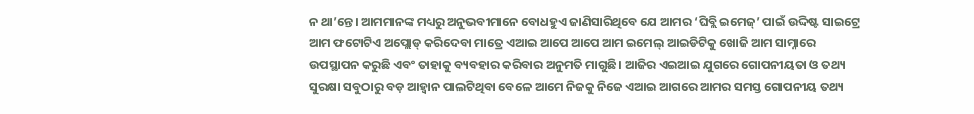ନ ଥା’ନ୍ତେ। ଆମମାନଙ୍କ ମଧ୍ୟରୁ ଅନୁଭବୀମାନେ ବୋଧହୁଏ ଜାଣିସାରିଥିବେ ଯେ ଆମର ‘ଘିବ୍ଲି ଇମେଜ୍’ ପାଇଁ ଉଦ୍ଦିଷ୍ଟ ସାଇଟ୍ରେ ଆମ ଫଟୋଟିଏ ଅପ୍ଲୋଡ୍ କରିଦେବା ମାତ୍ରେ ଏଆଇ ଆପେ ଆପେ ଆମ ଇମେଲ୍ ଆଇଡିଟିକୁ ଖୋଜି ଆମ ସାମ୍ନାରେ ଉପସ୍ଥାପନ କରୁଛି ଏବଂ ତାହାକୁ ବ୍ୟବହାର କରିବାର ଅନୁମତି ମାଗୁଛି। ଆଜିର ଏଇଆଇ ଯୁଗରେ ଗୋପନୀୟତା ଓ ତଥ୍ୟ ସୁରକ୍ଷା ସବୁଠାରୁ ବଡ଼ ଆହ୍ୱାନ ପାଲଟିଥିବା ବେଳେ ଆମେ ନିଜକୁ ନିଜେ ଏଆଇ ଆଗରେ ଆମର ସମସ୍ତ ଗୋପନୀୟ ତଥ୍ୟ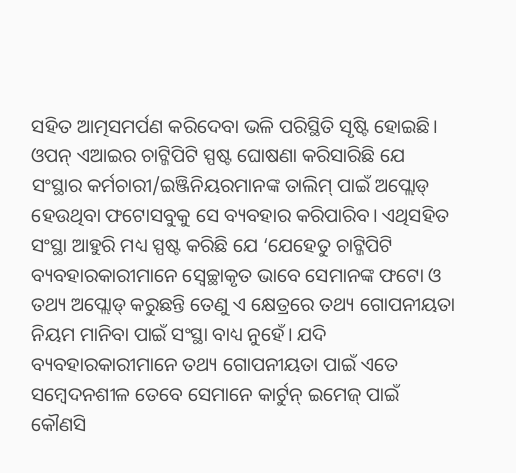ସହିତ ଆତ୍ମସମର୍ପଣ କରିଦେବା ଭଳି ପରିସ୍ଥିତି ସୃଷ୍ଟି ହୋଇଛି। ଓପନ୍ ଏଆଇର ଚାଟ୍ଜିପିଟି ସ୍ପଷ୍ଟ ଘୋଷଣା କରିସାରିଛି ଯେ ସଂସ୍ଥାର କର୍ମଚାରୀ/ଇଞ୍ଜିନିୟରମାନଙ୍କ ତାଲିମ୍ ପାଇଁ ଅପ୍ଲୋଡ୍ ହେଉଥିବା ଫଟୋସବୁକୁ ସେ ବ୍ୟବହାର କରିପାରିବ। ଏଥିସହିତ ସଂସ୍ଥା ଆହୁରି ମଧ୍ୟ ସ୍ପଷ୍ଟ କରିଛି ଯେ ‘ଯେହେତୁ ଚାଟ୍ଜିପିଟି ବ୍ୟବହାରକାରୀମାନେ ସ୍ୱେଚ୍ଛାକୃତ ଭାବେ ସେମାନଙ୍କ ଫଟୋ ଓ ତଥ୍ୟ ଅପ୍ଲୋଡ୍ କରୁଛନ୍ତି ତେଣୁ ଏ କ୍ଷେତ୍ରରେ ତଥ୍ୟ ଗୋପନୀୟତା ନିୟମ ମାନିବା ପାଇଁ ସଂସ୍ଥା ବାଧ୍ୟ ନୁହେଁ। ଯଦି ବ୍ୟବହାରକାରୀମାନେ ତଥ୍ୟ ଗୋପନୀୟତା ପାଇଁ ଏତେ ସମ୍ବେଦନଶୀଳ ତେବେ ସେମାନେ କାର୍ଟୁନ୍ ଇମେଜ୍ ପାଇଁ କୌଣସି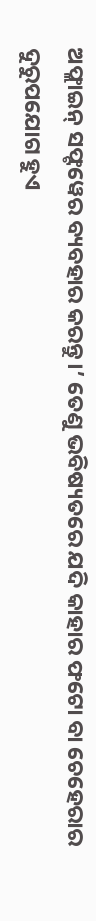ଅଫ୍ଲାଇନ୍ ସଫ୍ଟୱେର ବ୍ୟବହାର କରନ୍ତୁ।’ ତେଣୁ ଭବିଷ୍ୟତରେ ଯଦି କାହାର ଫଟୋ ବା ଚେହେରାର ଦୁରୁପଯୋଗ ହୁଏ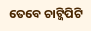ତେବେ ଚାଟ୍ଜିପିଟି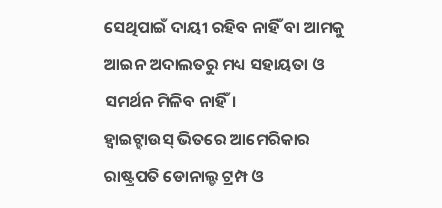ସେଥିପାଇଁ ଦାୟୀ ରହିବ ନାହିଁ ବା ଆମକୁ ଆଇନ ଅଦାଲତରୁ ମଧ୍ୟ ସହାୟତା ଓ ସମର୍ଥନ ମିଳିବ ନାହିଁ।
ହ୍ୱାଇଟ୍ହାଉସ୍ ଭିତରେ ଆମେରିକାର ରାଷ୍ଟ୍ରପତି ଡୋନାଲ୍ଡ ଟ୍ରମ୍ପ ଓ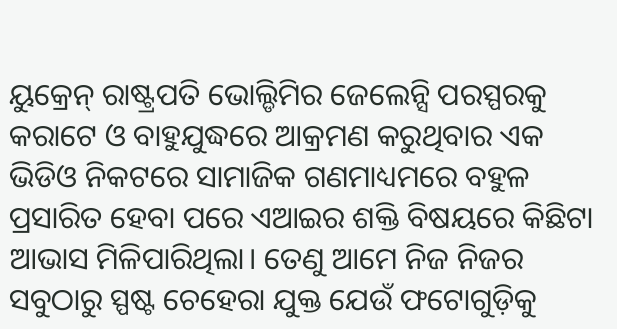ୟୁକ୍ରେନ୍ ରାଷ୍ଟ୍ରପତି ଭୋଲ୍ଡିମିର ଜେଲେନ୍ସି ପରସ୍ପରକୁ କରାଟେ ଓ ବାହୁଯୁଦ୍ଧରେ ଆକ୍ରମଣ କରୁଥିବାର ଏକ ଭିଡିଓ ନିକଟରେ ସାମାଜିକ ଗଣମାଧ୍ୟମରେ ବହୁଳ ପ୍ରସାରିତ ହେବା ପରେ ଏଆଇର ଶକ୍ତି ବିଷୟରେ କିଛିଟା ଆଭାସ ମିଳିପାରିଥିଲା। ତେଣୁ ଆମେ ନିଜ ନିଜର ସବୁଠାରୁ ସ୍ପଷ୍ଟ ଚେହେରା ଯୁକ୍ତ ଯେଉଁ ଫଟୋଗୁଡ଼ିକୁ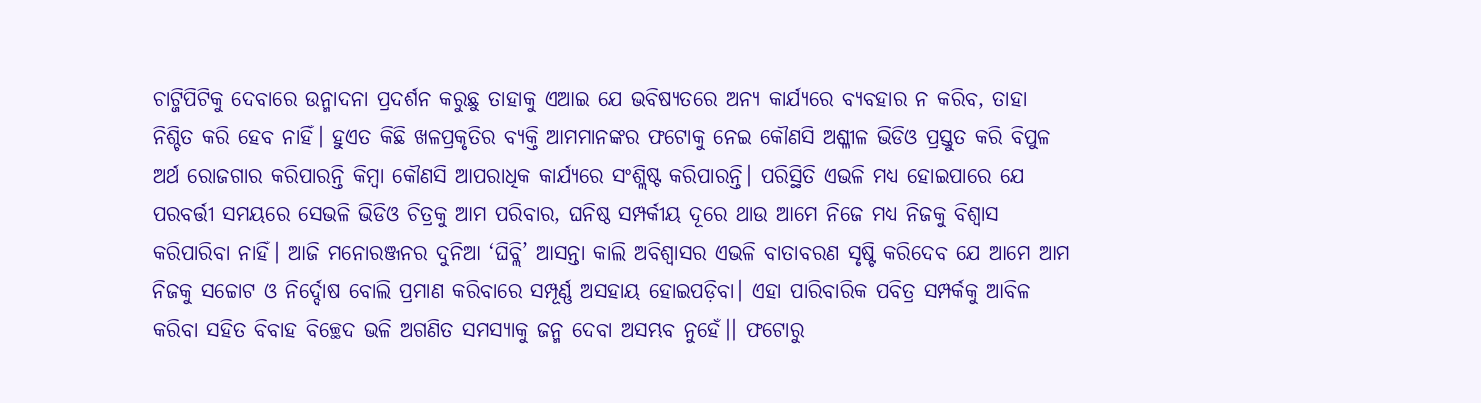ଚାଟ୍ଜିପିଟିକୁ ଦେବାରେ ଉନ୍ମାଦନା ପ୍ରଦର୍ଶନ କରୁଛୁ ତାହାକୁ ଏଆଇ ଯେ ଭବିଷ୍ୟତରେ ଅନ୍ୟ କାର୍ଯ୍ୟରେ ବ୍ୟବହାର ନ କରିବ, ତାହା ନିଶ୍ଚିତ କରି ହେବ ନାହିଁ। ହୁଏତ କିଛି ଖଳପ୍ରକୃତିର ବ୍ୟକ୍ତି ଆମମାନଙ୍କର ଫଟୋକୁ ନେଇ କୌଣସି ଅଶ୍ଳୀଳ ଭିଡିଓ ପ୍ରସ୍ତୁତ କରି ବିପୁଳ ଅର୍ଥ ରୋଜଗାର କରିପାରନ୍ତି କିମ୍ବା କୌଣସି ଆପରାଧିକ କାର୍ଯ୍ୟରେ ସଂଶ୍ଲିଷ୍ଟ କରିପାରନ୍ତି। ପରିସ୍ଥିତି ଏଭଳି ମଧ୍ୟ ହୋଇପାରେ ଯେ ପରବର୍ତ୍ତୀ ସମୟରେ ସେଭଳି ଭିଡିଓ ଚିତ୍ରକୁ ଆମ ପରିବାର, ଘନିଷ୍ଠ ସମ୍ପର୍କୀୟ ଦୂରେ ଥାଉ ଆମେ ନିଜେ ମଧ୍ୟ ନିଜକୁ ବିଶ୍ୱାସ କରିପାରିବା ନାହିଁ। ଆଜି ମନୋରଞ୍ଜନର ଦୁନିଆ ‘ଘିବ୍ଲି’ ଆସନ୍ତା କାଲି ଅବିଶ୍ୱାସର ଏଭଳି ବାତାବରଣ ସୃଷ୍ଟି କରିଦେବ ଯେ ଆମେ ଆମ ନିଜକୁ ସଚ୍ଚୋଟ ଓ ନିର୍ଦ୍ଦୋଷ ବୋଲି ପ୍ରମାଣ କରିବାରେ ସମ୍ପୂର୍ଣ୍ଣ ଅସହାୟ ହୋଇପଡ଼ିବା। ଏହା ପାରିବାରିକ ପବିତ୍ର ସମ୍ପର୍କକୁ ଆବିଳ କରିବା ସହିତ ବିବାହ ବିଚ୍ଛେଦ ଭଳି ଅଗଣିତ ସମସ୍ୟାକୁ ଜନ୍ମ ଦେବା ଅସମ୍ଭବ ନୁହେଁ।। ଫଟୋରୁ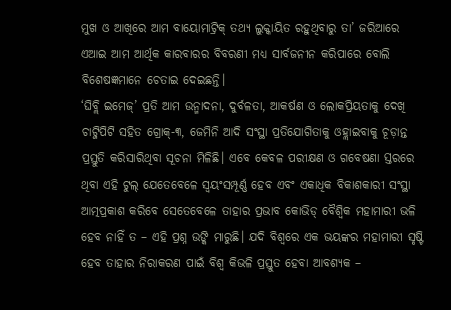ମୁଖ ଓ ଆଖିରେ ଆମ ବାୟୋମାଟ୍ରିକ୍ ତଥ୍ୟ ଲୁକ୍କାୟିତ ରହୁଥିବାରୁ ତା’ ଜରିଆରେ ଏଆଇ ଆମ ଆର୍ଥିକ କାରବାରର ବିବରଣୀ ମଧ୍ୟ ସାର୍ବଜନୀନ କରିପାରେ ବୋଲି ବିଶେଷଜ୍ଞମାନେ ଚେତାଇ ଦେଇଛନ୍ତି।
‘ଘିବ୍ଲି ଇମେଜ୍’ ପ୍ରତି ଆମ ଉନ୍ମାଦନା, ଦୁର୍ବଳତା, ଆକର୍ଷଣ ଓ ଲୋକପ୍ରିୟତାକୁ ଦେଖି ଚାଟ୍ଜିପିଟି ସହିତ ଗ୍ରୋକ୍-୩, ଜେମିନି ଆଦି ସଂସ୍ଥା ପ୍ରତିଯୋଗିତାକୁ ଓହ୍ଲାଇବାକୁ ଚୂଡ଼ାନ୍ତ ପ୍ରସ୍ତୁତି କରିସାରିଥିବା ସୂଚନା ମିଳିଛି। ଏବେ କେବଳ ପରୀକ୍ଷଣ ଓ ଗବେଷଣା ସ୍ତରରେ ଥିବା ଏହି ଟୁଲ୍ ଯେତେବେଳେ ସ୍ୱୟଂସମ୍ପୂର୍ଣ୍ଣ ହେବ ଏବଂ ଏକାଧିକ ବିକାଶକାରୀ ସଂସ୍ଥା ଆତ୍ମପ୍ରକାଶ କରିବେ ସେତେବେଳେ ତାହାର ପ୍ରଭାବ କୋଭିଡ୍ ବୈଶ୍ୱିକ ମହାମାରୀ ଭଳି ହେବ ନାହିଁ ତ – ଏହି ପ୍ରଶ୍ନ ଉଙ୍କି ମାରୁଛି। ଯଦି ବିଶ୍ୱରେ ଏକ ଭୟଙ୍କର ମହାମାରୀ ସୃଷ୍ଟି ହେବ ତାହାର ନିରାକରଣ ପାଇଁ ବିଶ୍ୱ କିଭଳି ପ୍ରସ୍ତୁତ ହେବା ଆବଶ୍ୟକ –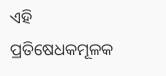ଏହି ପ୍ରତିଷେଧକମୂଳକ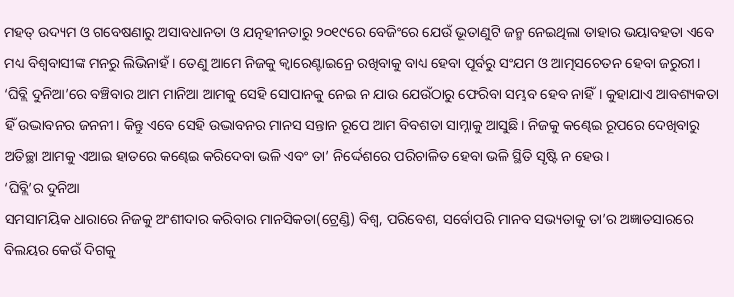ମହତ୍ ଉଦ୍ୟମ ଓ ଗବେଷଣାରୁ ଅସାବଧାନତା ଓ ଯତ୍ନହୀନତାରୁ ୨୦୧୯ରେ ବେଜିଂରେ ଯେଉଁ ଭୂତାଣୁଟି ଜନ୍ମ ନେଇଥିଲା ତାହାର ଭୟାବହତା ଏବେ ମଧ୍ୟ ବିଶ୍ୱବାସୀଙ୍କ ମନରୁ ଲିଭିନାହଁ। ତେଣୁ ଆମେ ନିଜକୁ କ୍ୱାରେଣ୍ଟାଇନ୍ରେ ରଖିବାକୁ ବାଧ୍ୟ ହେବା ପୂର୍ବରୁ ସଂଯମ ଓ ଆତ୍ମସଚେତନ ହେବା ଜରୁରୀ। ‘ଘିବ୍ଲି ଦୁନିଆ’ରେ ବଞ୍ଚିବାର ଆମ ମାନିଆ ଆମକୁ ସେହି ସୋପାନକୁ ନେଇ ନ ଯାଉ ଯେଉଁଠାରୁ ଫେରିବା ସମ୍ଭବ ହେବ ନାହିଁ। କୁହାଯାଏ ଆବଶ୍ୟକତା ହିଁ ଉଦ୍ଭାବନର ଜନନୀ। କିନ୍ତୁ ଏବେ ସେହି ଉଦ୍ଭାବନର ମାନସ ସନ୍ତାନ ରୂପେ ଆମ ବିବଶତା ସାମ୍ନାକୁ ଆସୁଛି। ନିଜକୁ କଣ୍ଢେଇ ରୂପରେ ଦେଖିବାରୁ ଅତିଚ୍ଛା ଆମକୁ ଏଆଇ ହାତରେ କଣ୍ଢେଇ କରିଦେବା ଭଳି ଏବଂ ତା’ ନିର୍ଦ୍ଦେଶରେ ପରିଚାଳିତ ହେବା ଭଳି ସ୍ଥିତି ସୃଷ୍ଟି ନ ହେଉ।
‘ଘିବ୍ଲି’ର ଦୁନିଆ
ସମସାମୟିକ ଧାରାରେ ନିଜକୁ ଅଂଶୀଦାର କରିବାର ମାନସିକତା(ଟ୍ରେଣ୍ଡି) ବିଶ୍ୱ, ପରିବେଶ, ସର୍ବୋପରି ମାନବ ସଭ୍ୟତାକୁ ତା’ର ଅଜ୍ଞାତସାରରେ ବିଲୟର କେଉଁ ଦିଗକୁ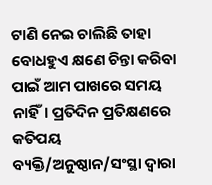ଟାଣି ନେଇ ଚାଲିଛି ତାହା ବୋଧହୁଏ କ୍ଷଣେ ଚିନ୍ତା କରିବା ପାଇଁ ଆମ ପାଖରେ ସମୟ ନାହିଁ। ପ୍ରତିଦିନ ପ୍ରତିକ୍ଷଣରେ କତିପୟ ବ୍ୟକ୍ତି/ଅନୁଷ୍ଠାନ/ସଂସ୍ଥା ଦ୍ୱାରା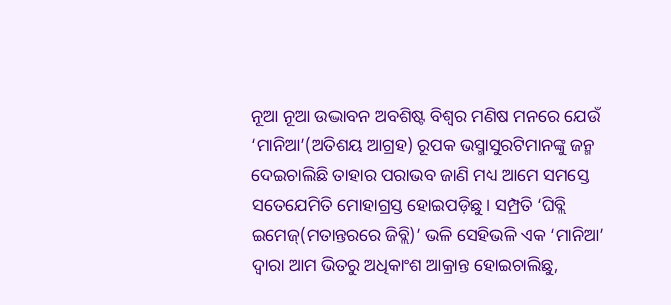ନୂଆ ନୂଆ ଉଦ୍ଭାବନ ଅବଶିଷ୍ଟ ବିଶ୍ୱର ମଣିଷ ମନରେ ଯେଉଁ ‘ମାନିଆ’(ଅତିଶୟ ଆଗ୍ରହ) ରୂପକ ଭସ୍ମାସୁରଟିମାନଙ୍କୁ ଜନ୍ମ ଦେଇଚାଲିଛି ତାହାର ପରାଭବ ଜାଣି ମଧ୍ୟ ଆମେ ସମସ୍ତେ ସତେଯେମିତି ମୋହାଗ୍ରସ୍ତ ହୋଇପଡ଼ିଛୁ। ସମ୍ପ୍ରତି ‘ଘିବ୍ଲି ଇମେଜ୍(ମତାନ୍ତରରେ ଜିବ୍ଲି)’ ଭଳି ସେହିଭଳି ଏକ ‘ମାନିଆ’ ଦ୍ୱାରା ଆମ ଭିତରୁ ଅଧିକାଂଶ ଆକ୍ରାନ୍ତ ହୋଇଚାଲିଛୁ,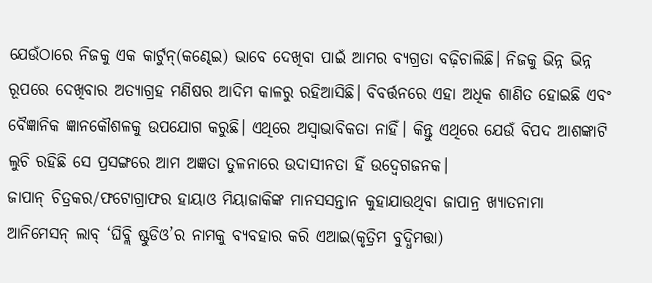ଯେଉଁଠାରେ ନିଜକୁ ଏକ କାର୍ଟୁନ୍(କଣ୍ଢେଇ) ଭାବେ ଦେଖିବା ପାଇଁ ଆମର ବ୍ୟଗ୍ରତା ବଢ଼ିଚାଲିଛି। ନିଜକୁ ଭିନ୍ନ ଭିନ୍ନ ରୂପରେ ଦେଖିବାର ଅତ୍ୟାଗ୍ରହ ମଣିଷର ଆଦିମ କାଳରୁ ରହିଆସିଛି। ବିବର୍ତ୍ତନରେ ଏହା ଅଧିକ ଶାଣିତ ହୋଇଛି ଏବଂ ବୈଜ୍ଞାନିକ ଜ୍ଞାନକୌଶଳକୁ ଉପଯୋଗ କରୁଛି। ଏଥିରେ ଅସ୍ୱାଭାବିକତା ନାହିଁ। କିନ୍ତୁ ଏଥିରେ ଯେଉଁ ବିପଦ ଆଶଙ୍କାଟି ଲୁଚି ରହିଛି ସେ ପ୍ରସଙ୍ଗରେ ଆମ ଅଜ୍ଞତା ତୁଳନାରେ ଉଦାସୀନତା ହିଁ ଉଦ୍ବେଗଜନକ।
ଜାପାନ୍ ଚିତ୍ରକର/ଫଟୋଗ୍ରାଫର ହାୟାଓ ମିୟାଜାକିଙ୍କ ମାନସସନ୍ତାନ କୁହାଯାଉଥିବା ଜାପାନ୍ର ଖ୍ୟାତନାମା ଆନିମେସନ୍ ଲାବ୍ ‘ଘିବ୍ଲି ଷ୍ଟୁଡିଓ’ର ନାମକୁ ବ୍ୟବହାର କରି ଏଆଇ(କୃତ୍ରିମ ବୁଦ୍ଧିମତ୍ତା)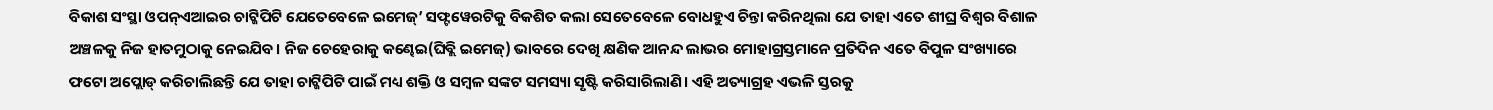ବିକାଶ ସଂସ୍ଥା ଓପନ୍ଏଆଇର ଚାଟ୍ଜିପିଟି ଯେତେବେଳେ ଇମେଜ୍’ ସଫ୍ଟୱେରଟିକୁ ବିକଶିତ କଲା ସେତେବେଳେ ବୋଧହୁଏ ଚିନ୍ତା କରିନଥିଲା ଯେ ତାହା ଏତେ ଶୀଘ୍ର ବିଶ୍ୱର ବିଶାଳ ଅଞ୍ଚଳକୁ ନିଜ ହାତମୁଠାକୁ ନେଇଯିବ। ନିଜ ଚେହେରାକୁ କଣ୍ଢେଇ(ଘିବ୍ଲି ଇମେଜ୍) ଭାବରେ ଦେଖି କ୍ଷଣିକ ଆନନ୍ଦ ଲାଭର ମୋହାଗ୍ରସ୍ତମାନେ ପ୍ରତିଦିନ ଏତେ ବିପୁଳ ସଂଖ୍ୟାରେ ଫଟୋ ଅପ୍ଲୋଡ୍ କରିଚାଲିଛନ୍ତି ଯେ ତାହା ଚାଟ୍ଜିପିଟି ପାଇଁ ମଧ୍ୟ ଶକ୍ତି ଓ ସମ୍ବଳ ସଙ୍କଟ ସମସ୍ୟା ସୃଷ୍ଟି କରିସାରିଲାଣି। ଏହି ଅତ୍ୟାଗ୍ରହ ଏଭଳି ସ୍ତରକୁ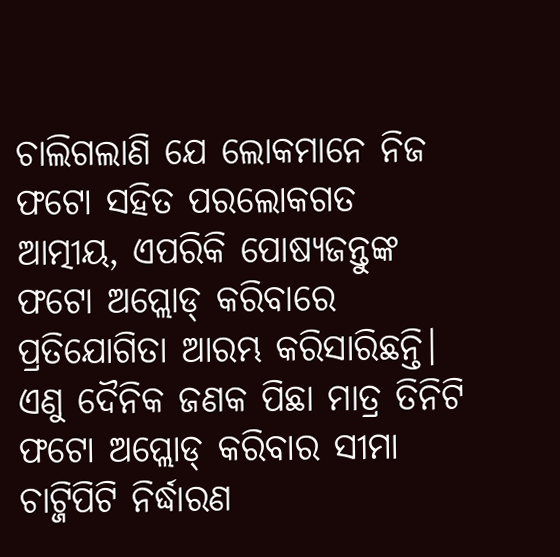ଚାଲିଗଲାଣି ଯେ ଲୋକମାନେ ନିଜ ଫଟୋ ସହିତ ପରଲୋକଗତ ଆତ୍ମୀୟ, ଏପରିକି ପୋଷ୍ୟଜନ୍ତୁଙ୍କ ଫଟୋ ଅପ୍ଲୋଡ୍ କରିବାରେ ପ୍ରତିଯୋଗିତା ଆରମ୍ଭ କରିସାରିଛନ୍ତି। ଏଣୁ ଦୈନିକ ଜଣକ ପିଛା ମାତ୍ର ତିନିଟି ଫଟୋ ଅପ୍ଲୋଡ୍ କରିବାର ସୀମା ଚାଟ୍ଜିପିଟି ନିର୍ଦ୍ଧାରଣ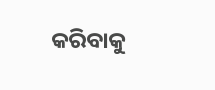କରିବାକୁ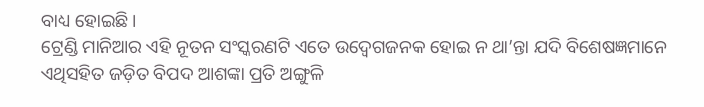ବାଧ୍ୟ ହୋଇଛି।
ଟ୍ରେଣ୍ଡି ମାନିଆର ଏହି ନୂତନ ସଂସ୍କରଣଟି ଏତେ ଉଦ୍ବେଗଜନକ ହୋଇ ନ ଥା’ନ୍ତା ଯଦି ବିଶେଷଜ୍ଞମାନେ ଏଥିସହିତ ଜଡ଼ିତ ବିପଦ ଆଶଙ୍କା ପ୍ରତି ଅଙ୍ଗୁଳି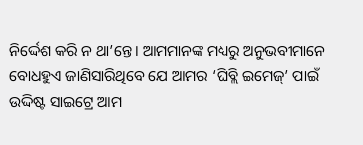ନିର୍ଦ୍ଦେଶ କରି ନ ଥା’ନ୍ତେ। ଆମମାନଙ୍କ ମଧ୍ୟରୁ ଅନୁଭବୀମାନେ ବୋଧହୁଏ ଜାଣିସାରିଥିବେ ଯେ ଆମର ‘ଘିବ୍ଲି ଇମେଜ୍’ ପାଇଁ ଉଦ୍ଦିଷ୍ଟ ସାଇଟ୍ରେ ଆମ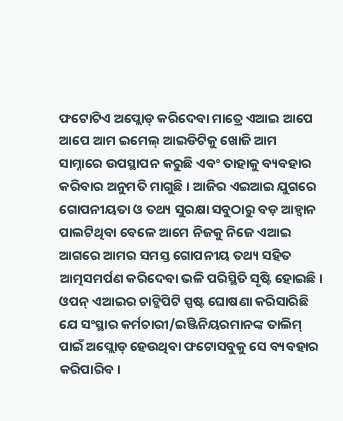ଫଟୋଟିଏ ଅପ୍ଲୋଡ୍ କରିଦେବା ମାତ୍ରେ ଏଆଇ ଆପେ ଆପେ ଆମ ଇମେଲ୍ ଆଇଡିଟିକୁ ଖୋଜି ଆମ ସାମ୍ନାରେ ଉପସ୍ଥାପନ କରୁଛି ଏବଂ ତାହାକୁ ବ୍ୟବହାର କରିବାର ଅନୁମତି ମାଗୁଛି। ଆଜିର ଏଇଆଇ ଯୁଗରେ ଗୋପନୀୟତା ଓ ତଥ୍ୟ ସୁରକ୍ଷା ସବୁଠାରୁ ବଡ଼ ଆହ୍ୱାନ ପାଲଟିଥିବା ବେଳେ ଆମେ ନିଜକୁ ନିଜେ ଏଆଇ ଆଗରେ ଆମର ସମସ୍ତ ଗୋପନୀୟ ତଥ୍ୟ ସହିତ ଆତ୍ମସମର୍ପଣ କରିଦେବା ଭଳି ପରିସ୍ଥିତି ସୃଷ୍ଟି ହୋଇଛି। ଓପନ୍ ଏଆଇର ଚାଟ୍ଜିପିଟି ସ୍ପଷ୍ଟ ଘୋଷଣା କରିସାରିଛି ଯେ ସଂସ୍ଥାର କର୍ମଚାରୀ/ଇଞ୍ଜିନିୟରମାନଙ୍କ ତାଲିମ୍ ପାଇଁ ଅପ୍ଲୋଡ୍ ହେଉଥିବା ଫଟୋସବୁକୁ ସେ ବ୍ୟବହାର କରିପାରିବ।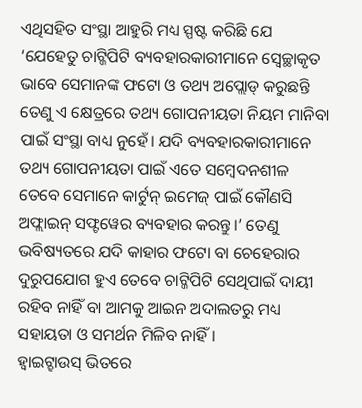ଏଥିସହିତ ସଂସ୍ଥା ଆହୁରି ମଧ୍ୟ ସ୍ପଷ୍ଟ କରିଛି ଯେ ‘ଯେହେତୁ ଚାଟ୍ଜିପିଟି ବ୍ୟବହାରକାରୀମାନେ ସ୍ୱେଚ୍ଛାକୃତ ଭାବେ ସେମାନଙ୍କ ଫଟୋ ଓ ତଥ୍ୟ ଅପ୍ଲୋଡ୍ କରୁଛନ୍ତି ତେଣୁ ଏ କ୍ଷେତ୍ରରେ ତଥ୍ୟ ଗୋପନୀୟତା ନିୟମ ମାନିବା ପାଇଁ ସଂସ୍ଥା ବାଧ୍ୟ ନୁହେଁ। ଯଦି ବ୍ୟବହାରକାରୀମାନେ ତଥ୍ୟ ଗୋପନୀୟତା ପାଇଁ ଏତେ ସମ୍ବେଦନଶୀଳ ତେବେ ସେମାନେ କାର୍ଟୁନ୍ ଇମେଜ୍ ପାଇଁ କୌଣସି ଅଫ୍ଲାଇନ୍ ସଫ୍ଟୱେର ବ୍ୟବହାର କରନ୍ତୁ।’ ତେଣୁ ଭବିଷ୍ୟତରେ ଯଦି କାହାର ଫଟୋ ବା ଚେହେରାର ଦୁରୁପଯୋଗ ହୁଏ ତେବେ ଚାଟ୍ଜିପିଟି ସେଥିପାଇଁ ଦାୟୀ ରହିବ ନାହିଁ ବା ଆମକୁ ଆଇନ ଅଦାଲତରୁ ମଧ୍ୟ ସହାୟତା ଓ ସମର୍ଥନ ମିଳିବ ନାହିଁ।
ହ୍ୱାଇଟ୍ହାଉସ୍ ଭିତରେ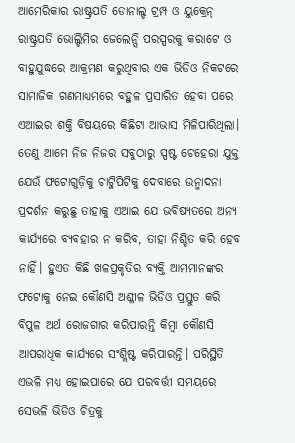ଆମେରିକାର ରାଷ୍ଟ୍ରପତି ଡୋନାଲ୍ଡ ଟ୍ରମ୍ପ ଓ ୟୁକ୍ରେନ୍ ରାଷ୍ଟ୍ରପତି ଭୋଲ୍ଡିମିର ଜେଲେନ୍ସି ପରସ୍ପରକୁ କରାଟେ ଓ ବାହୁଯୁଦ୍ଧରେ ଆକ୍ରମଣ କରୁଥିବାର ଏକ ଭିଡିଓ ନିକଟରେ ସାମାଜିକ ଗଣମାଧ୍ୟମରେ ବହୁଳ ପ୍ରସାରିତ ହେବା ପରେ ଏଆଇର ଶକ୍ତି ବିଷୟରେ କିଛିଟା ଆଭାସ ମିଳିପାରିଥିଲା। ତେଣୁ ଆମେ ନିଜ ନିଜର ସବୁଠାରୁ ସ୍ପଷ୍ଟ ଚେହେରା ଯୁକ୍ତ ଯେଉଁ ଫଟୋଗୁଡ଼ିକୁ ଚାଟ୍ଜିପିଟିକୁ ଦେବାରେ ଉନ୍ମାଦନା ପ୍ରଦର୍ଶନ କରୁଛୁ ତାହାକୁ ଏଆଇ ଯେ ଭବିଷ୍ୟତରେ ଅନ୍ୟ କାର୍ଯ୍ୟରେ ବ୍ୟବହାର ନ କରିବ, ତାହା ନିଶ୍ଚିତ କରି ହେବ ନାହିଁ। ହୁଏତ କିଛି ଖଳପ୍ରକୃତିର ବ୍ୟକ୍ତି ଆମମାନଙ୍କର ଫଟୋକୁ ନେଇ କୌଣସି ଅଶ୍ଳୀଳ ଭିଡିଓ ପ୍ରସ୍ତୁତ କରି ବିପୁଳ ଅର୍ଥ ରୋଜଗାର କରିପାରନ୍ତି କିମ୍ବା କୌଣସି ଆପରାଧିକ କାର୍ଯ୍ୟରେ ସଂଶ୍ଲିଷ୍ଟ କରିପାରନ୍ତି। ପରିସ୍ଥିତି ଏଭଳି ମଧ୍ୟ ହୋଇପାରେ ଯେ ପରବର୍ତ୍ତୀ ସମୟରେ ସେଭଳି ଭିଡିଓ ଚିତ୍ରକୁ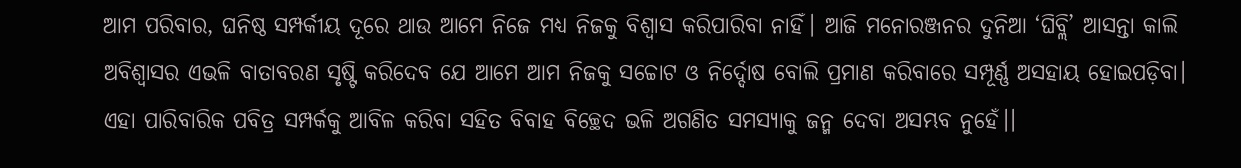ଆମ ପରିବାର, ଘନିଷ୍ଠ ସମ୍ପର୍କୀୟ ଦୂରେ ଥାଉ ଆମେ ନିଜେ ମଧ୍ୟ ନିଜକୁ ବିଶ୍ୱାସ କରିପାରିବା ନାହିଁ। ଆଜି ମନୋରଞ୍ଜନର ଦୁନିଆ ‘ଘିବ୍ଲି’ ଆସନ୍ତା କାଲି ଅବିଶ୍ୱାସର ଏଭଳି ବାତାବରଣ ସୃଷ୍ଟି କରିଦେବ ଯେ ଆମେ ଆମ ନିଜକୁ ସଚ୍ଚୋଟ ଓ ନିର୍ଦ୍ଦୋଷ ବୋଲି ପ୍ରମାଣ କରିବାରେ ସମ୍ପୂର୍ଣ୍ଣ ଅସହାୟ ହୋଇପଡ଼ିବା। ଏହା ପାରିବାରିକ ପବିତ୍ର ସମ୍ପର୍କକୁ ଆବିଳ କରିବା ସହିତ ବିବାହ ବିଚ୍ଛେଦ ଭଳି ଅଗଣିତ ସମସ୍ୟାକୁ ଜନ୍ମ ଦେବା ଅସମ୍ଭବ ନୁହେଁ।।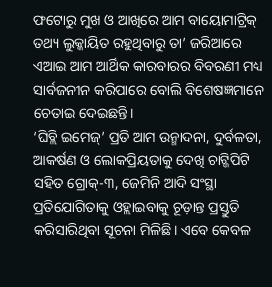ଫଟୋରୁ ମୁଖ ଓ ଆଖିରେ ଆମ ବାୟୋମାଟ୍ରିକ୍ ତଥ୍ୟ ଲୁକ୍କାୟିତ ରହୁଥିବାରୁ ତା’ ଜରିଆରେ ଏଆଇ ଆମ ଆର୍ଥିକ କାରବାରର ବିବରଣୀ ମଧ୍ୟ ସାର୍ବଜନୀନ କରିପାରେ ବୋଲି ବିଶେଷଜ୍ଞମାନେ ଚେତାଇ ଦେଇଛନ୍ତି।
‘ଘିବ୍ଲି ଇମେଜ୍’ ପ୍ରତି ଆମ ଉନ୍ମାଦନା, ଦୁର୍ବଳତା, ଆକର୍ଷଣ ଓ ଲୋକପ୍ରିୟତାକୁ ଦେଖି ଚାଟ୍ଜିପିଟି ସହିତ ଗ୍ରୋକ୍-୩, ଜେମିନି ଆଦି ସଂସ୍ଥା ପ୍ରତିଯୋଗିତାକୁ ଓହ୍ଲାଇବାକୁ ଚୂଡ଼ାନ୍ତ ପ୍ରସ୍ତୁତି କରିସାରିଥିବା ସୂଚନା ମିଳିଛି। ଏବେ କେବଳ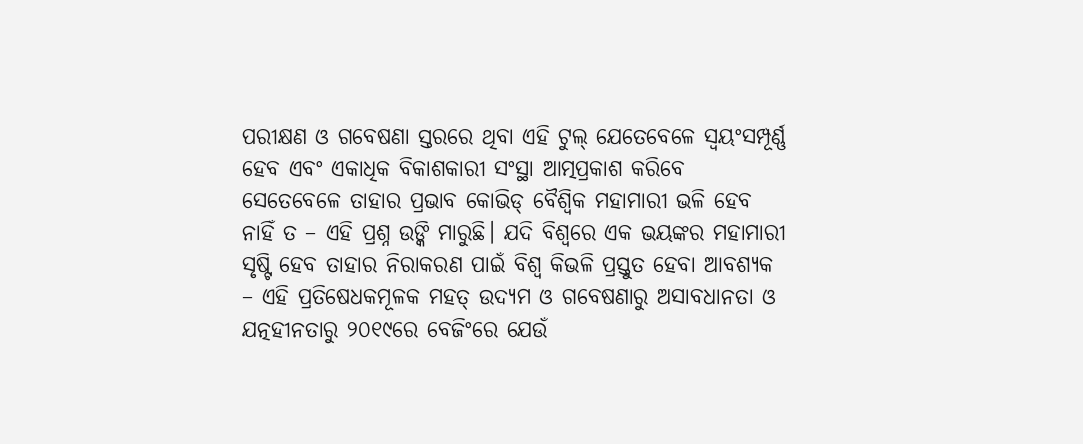ପରୀକ୍ଷଣ ଓ ଗବେଷଣା ସ୍ତରରେ ଥିବା ଏହି ଟୁଲ୍ ଯେତେବେଳେ ସ୍ୱୟଂସମ୍ପୂର୍ଣ୍ଣ ହେବ ଏବଂ ଏକାଧିକ ବିକାଶକାରୀ ସଂସ୍ଥା ଆତ୍ମପ୍ରକାଶ କରିବେ ସେତେବେଳେ ତାହାର ପ୍ରଭାବ କୋଭିଡ୍ ବୈଶ୍ୱିକ ମହାମାରୀ ଭଳି ହେବ ନାହିଁ ତ – ଏହି ପ୍ରଶ୍ନ ଉଙ୍କି ମାରୁଛି। ଯଦି ବିଶ୍ୱରେ ଏକ ଭୟଙ୍କର ମହାମାରୀ ସୃଷ୍ଟି ହେବ ତାହାର ନିରାକରଣ ପାଇଁ ବିଶ୍ୱ କିଭଳି ପ୍ରସ୍ତୁତ ହେବା ଆବଶ୍ୟକ – ଏହି ପ୍ରତିଷେଧକମୂଳକ ମହତ୍ ଉଦ୍ୟମ ଓ ଗବେଷଣାରୁ ଅସାବଧାନତା ଓ ଯତ୍ନହୀନତାରୁ ୨୦୧୯ରେ ବେଜିଂରେ ଯେଉଁ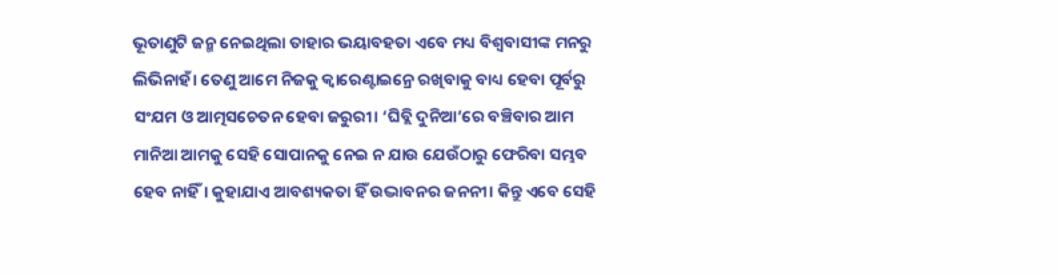ଭୂତାଣୁଟି ଜନ୍ମ ନେଇଥିଲା ତାହାର ଭୟାବହତା ଏବେ ମଧ୍ୟ ବିଶ୍ୱବାସୀଙ୍କ ମନରୁ ଲିଭିନାହଁ। ତେଣୁ ଆମେ ନିଜକୁ କ୍ୱାରେଣ୍ଟାଇନ୍ରେ ରଖିବାକୁ ବାଧ୍ୟ ହେବା ପୂର୍ବରୁ ସଂଯମ ଓ ଆତ୍ମସଚେତନ ହେବା ଜରୁରୀ। ‘ଘିବ୍ଲି ଦୁନିଆ’ରେ ବଞ୍ଚିବାର ଆମ ମାନିଆ ଆମକୁ ସେହି ସୋପାନକୁ ନେଇ ନ ଯାଉ ଯେଉଁଠାରୁ ଫେରିବା ସମ୍ଭବ ହେବ ନାହିଁ। କୁହାଯାଏ ଆବଶ୍ୟକତା ହିଁ ଉଦ୍ଭାବନର ଜନନୀ। କିନ୍ତୁ ଏବେ ସେହି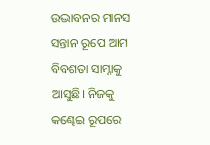ଉଦ୍ଭାବନର ମାନସ ସନ୍ତାନ ରୂପେ ଆମ ବିବଶତା ସାମ୍ନାକୁ ଆସୁଛି। ନିଜକୁ କଣ୍ଢେଇ ରୂପରେ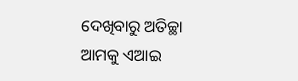ଦେଖିବାରୁ ଅତିଚ୍ଛା ଆମକୁ ଏଆଇ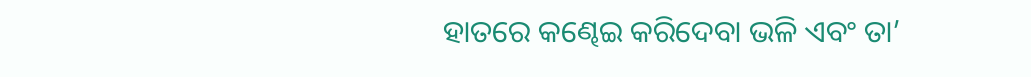ହାତରେ କଣ୍ଢେଇ କରିଦେବା ଭଳି ଏବଂ ତା’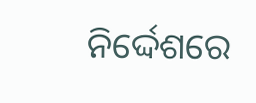ନିର୍ଦ୍ଦେଶରେ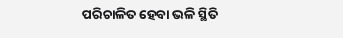ପରିଚାଳିତ ହେବା ଭଳି ସ୍ଥିତି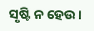ସୃଷ୍ଟି ନ ହେଉ।